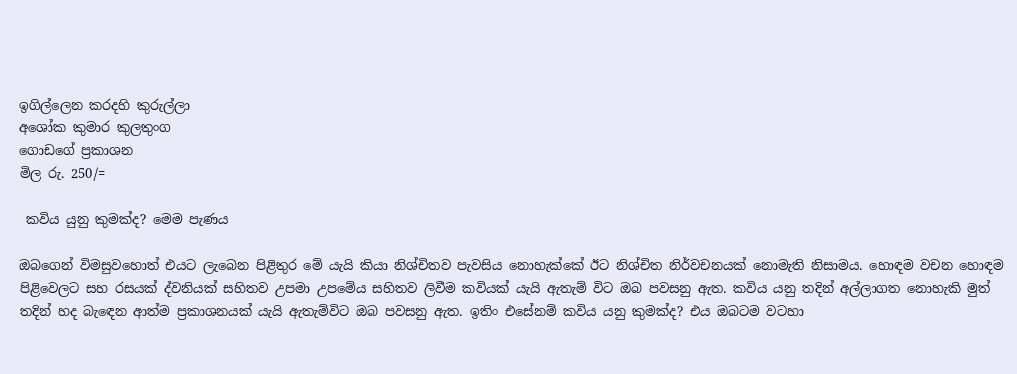ඉගිල්ලෙන කරදහි කුරුල්ලා
අශෝක කුමාර කුලතුංග
ගොඩගේ ප්‍රකාශන
මිල රු. 250/=

 කවිය යුනු කුමක්ද? මෙම පැණය

ඔබගෙන් විමසුවහොත් එයට ලැබෙන පිළිතුර මේ යැයි කියා නිශ්චිතව පැවසිය නොහැක්කේ ඊට නිශ්චිත නිර්වචනයක් නොමැති නිසාමය. හොඳම වචන හොඳම පිළිවෙලට සහ රසයක් ද්වනියක් සහිතව උපමා උපමේය සහිතව ලිවීම කවියක් යැයි ඇතැම් විට ඔබ පවසනු ඇත. කවිය යනු තදින් අල්ලාගත නොහැකි මුත් තදින් හද බැඳෙන ආත්ම ප්‍රකාශනයක් යැයි ඇතැම්විට ඔබ පවසනු ඇත. ඉතිං එසේනම් කවිය යනු කුමක්ද? එය ඔබටම වටහා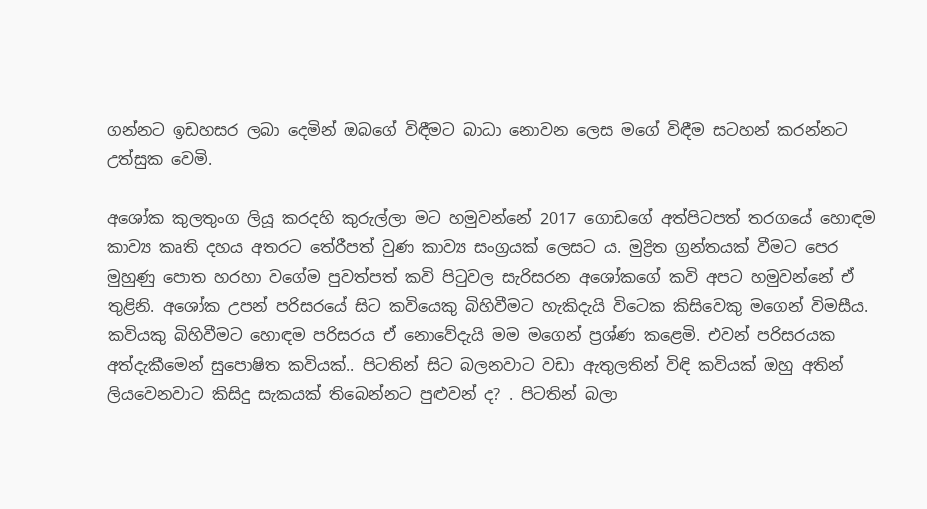ගන්නට ඉඩහසර ලබා දෙමින් ඔබගේ විඳීමට බාධා නොවන ලෙස මගේ විඳීම සටහන් කරන්නට උත්සුක වෙමි.

අශෝක කුලතුංග ලියූ කරදහි කුරුල්ලා මට හමුවන්නේ 2017 ගොඩගේ අත්පිටපත් තරගයේ හොඳම කාව්‍ය කෘති දහය අතරට තේරීපත් වුණ කාව්‍ය සංග්‍රයක් ලෙසට ය. මුද්‍රිත ග්‍රන්තයක් වීමට පෙර මුහුණු පොත හරහා වගේම පුවත්පත් කවි පිටුවල සැරිසරන අශෝකගේ කවි අපට හමුවන්නේ ඒ තුළිනි. අශෝක උපන් පරිසරයේ සිට කවියෙකු බිහිවීමට හැකිදැයි විටෙක කිසිවෙකු මගෙන් විමසීය. කවියකු බිහිවීමට හොඳම පරිසරය ඒ නොවේදැයි මම මගෙන් ප්‍රශ්ණ කළෙමි. එවන් පරිසරයක අත්දැකීමෙන් සුපොෂිත කවියක්.. පිටතින් සිට බලනවාට වඩා ඇතුලතින් විඳි කවියක් ඔහු අතින් ලියවෙනවාට කිසිදු සැකයක් තිබෙන්නට පුළුවන් ද? . පිටතින් බලා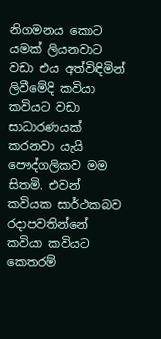නිගමනය කොට යමක් ලියනවාට වඩා එය අත්විඳිමින් ලිවීමේදි කවියා කවියට වඩා සාධාරණයක් කරනවා යැයි පෞද්ගලිකව මම සිතමි. එවන් කවියක සාර්ථකබව රදාපවතින්නේ කවියා කවියට කෙතරම්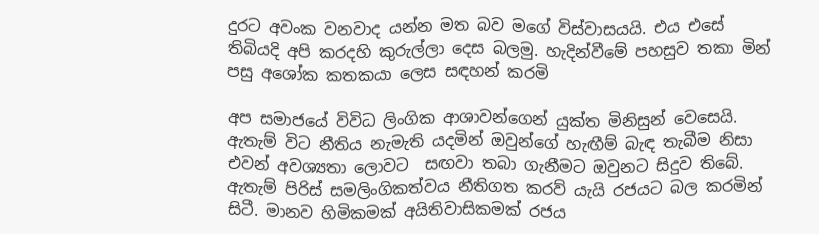දුරට අවංක වනවාද යන්න මත බව මගේ විස්වාසයයි. එය එසේ තිබියදි අපි කරදහි කුරුල්ලා දෙස බලමු. හැදින්වීමේ පහසුව තකා මින් පසු අශෝක කතකයා ලෙස සඳහන් කරමි

අප සමාජයේ විවිධ ලිංගික ආශාවන්ගෙන් යුක්ත මිනිසුන් වෙසෙයි. ඇතැම් විට නීතිය නැමැති යදමින් ඔවුන්ගේ හැඟීම් බැඳ තැබීම නිසා එවන් අවශ්‍යතා ලොවට  සඟවා තබා ගැනීමට ඔවුනට සිදුව තිබේ. ඇතැම් පිරිස් සමලිංගිකත්වය නීතිගත කරව් යැයි රජයට බල කරමින් සිටී. මානව හිමිකමක් අයිතිවාසිකමක් රජය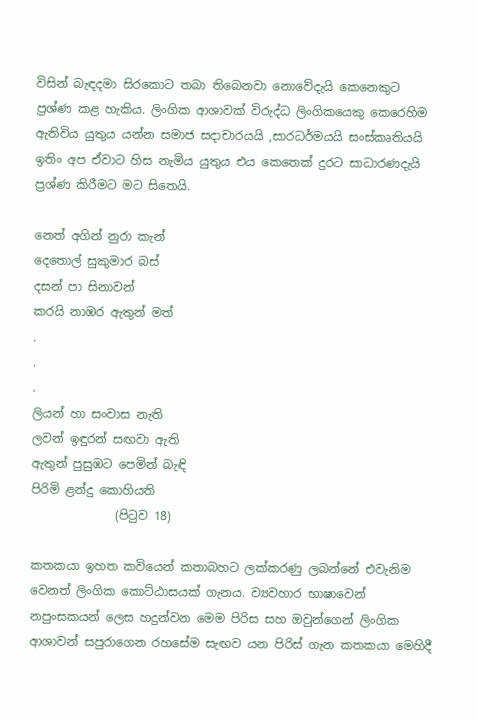විසින් බැඳදමා සිරකොට තබා තිබෙනවා නොවේදැයි කෙනෙකුට ප්‍රශ්ණ කළ හැකිය. ලිංගික ආශාවක් විරුද්ධ ලිංගිකයෙකු කෙරෙහිම ඇතිවිය යුතුය යන්න සමාජ සදාචාරයයි ,සාරධර්මයයි සංස්කෘතියයි ඉතිං අප ඒවාට හිස නැමිය යුතුය එය කෙතෙක් දුරට සාධාරණදැයි ප්‍රශ්ණ කිරීමට මට සිතෙයි.

නෙත් අගින් නුරා කැන්
දෙතොල් සුකුමාර බස්
දසන් පා සිනාවන්
කරයි නාඹර ඇතුන් මත්
.
.
.
ලියන් හා සංවාස නැති
ලවන් ඉඳුරන් සඟවා ඇති
ඇතුන් පුසුඹට පෙමින් බැඳි
පිරිමි ළන්දු කොහියති
              (පිටුව 18)

කතකයා ඉහත කවියෙන් කතාබහට ලක්කරණු ලබන්නේ එවැනිම වෙනත් ලිංගික කොට්ඨාසයක් ගැනය. ව්‍යවහාර භාෂාවෙන් නපුංසකයන් ලෙස හදුන්වන මෙම පිරිස සහ ඔවුන්ගෙන් ලිංගික ආශාවන් සපුරාගෙන රහසේම සැඟව යන පිරිස් ගැන කතකයා මෙහිදී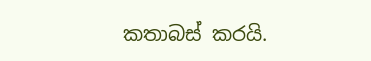කතාබස් කරයි.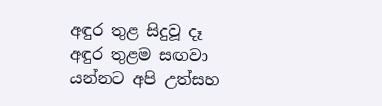අඳුර තුළ සිදුවූ දෑ අඳුර තුළම සඟවා යන්නට අපි උත්සහ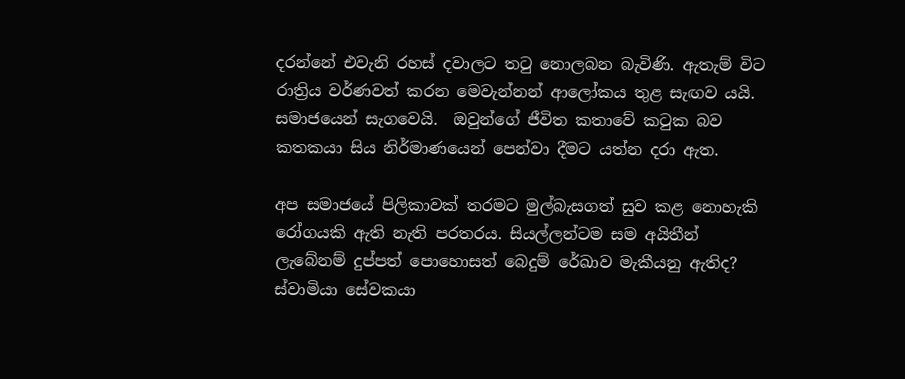දරන්නේ එවැනි රහස් දවාලට තටු නොලබන බැවිණි. ඇතැම් විට රාත්‍රිය වර්ණවත් කරන මෙවැන්නන් ආලෝකය තුළ සැඟව යයි. සමාජයෙන් සැගවෙයි.  ඔවුන්ගේ ජීවිත කතාවේ කටුක බව කතකයා සිය නිර්මාණයෙන් පෙන්වා දීමට යත්න දරා ඇත.

අප සමාජයේ පිලිකාවක් තරමට මුල්බැසගත් සුව කළ නොහැකි රෝගයකි ඇති නැති පරතරය. සියල්ලන්ටම සම අයිතීන් ලැබේනම් දුප්පත් පොහොසත් බෙදුම් රේඛාව මැකීයනු ඇතිද?  ස්වාමියා සේවකයා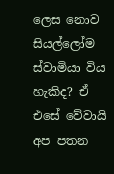ලෙස නොව සියල්ලෝම ස්වාමියා විය හැකිද? ඒ එසේ වේවායි අප පතන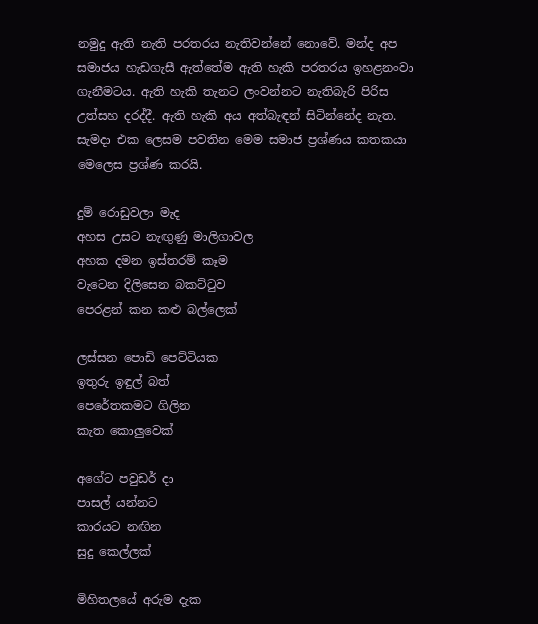නමුදු ඇති නැති පරතරය නැතිවන්නේ නොවේ. මන්ද අප සමාජය හැඩගැසී ඇත්තේම ඇති හැකි පරතරය ඉහළනංවා ගැනීමටය. ඇති හැකි තැනට ලංවන්නට නැතිබැරි පිරිස උත්සහ දරද්දී. ඇති හැකි අය අත්බැඳන් සිටින්නේද නැත. සැමදා එක ලෙසම පවතින මෙම සමාජ ප්‍රශ්ණය කතකයා මෙලෙස ප්‍රශ්ණ කරයි.

දුම් රොඩුවලා මැද
අහස උසට නැඟුණු මාලිගාවල
අහක දමන ඉස්තරම් කෑම
වැටෙන දිලිසෙන බකට්ටුව
පෙරළන් කන කළු බල්ලෙක්

ලස්සන පොඩි පෙට්ටියක
ඉතුරු ඉඳුල් බත්
පෙරේතකමට ගිලින
කැත කොලුවෙක්

අගේට පවුඩර් දා
පාසල් යන්නට
කාරයට නඟින
සුදු කෙල්ලක්

මිහිතලයේ අරුම දැක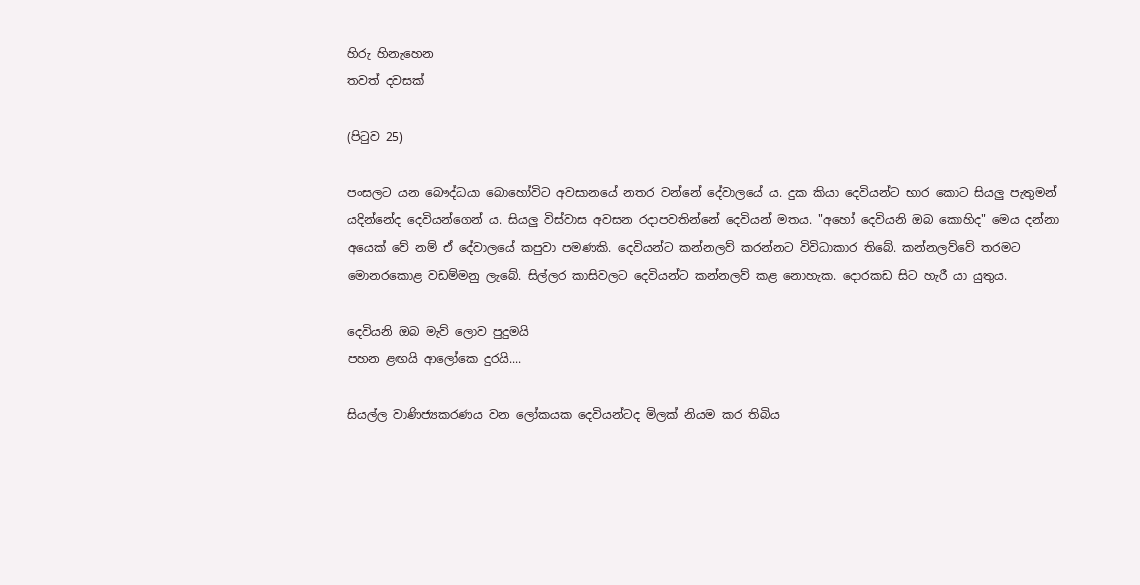හිරු හිනැහෙන
තවත් දවසක්

(පිටුව 25)

පංසලට යන බෞද්ධයා බොහෝවිට අවසානයේ නතර වන්නේ දේවාලයේ ය. දුක කියා දෙවියන්ට භාර කොට සියලු පැතුමන් යදින්නේද දෙවියන්ගෙන් ය. සියලු විස්වාස අවසන රදාපවතින්නේ දෙවියන් මතය. "අහෝ දෙවියනි ඔබ කොහිද" මෙය දන්නා අයෙක් වේ නම් ඒ දේවාලයේ කපුවා පමණකි. දෙවියන්ට කන්නලව් කරන්නට විවිධාකාර තිබේ. කන්නලව්වේ තරමට මොනරකොළ වඩම්මනු ලැබේ. සිල්ලර කාසිවලට දෙවියන්ට කන්නලව් කළ නොහැක. දොරකඩ සිට හැරී යා යුතුය.

දෙවියනි ඔබ මැව් ලොව පුදුමයි
පහන ළඟයි ආලෝකෙ දුරයි....

සියල්ල වාණිජ්‍යකරණය වන ලෝකයක දෙවියන්ටද මිලක් නියම කර තිබිය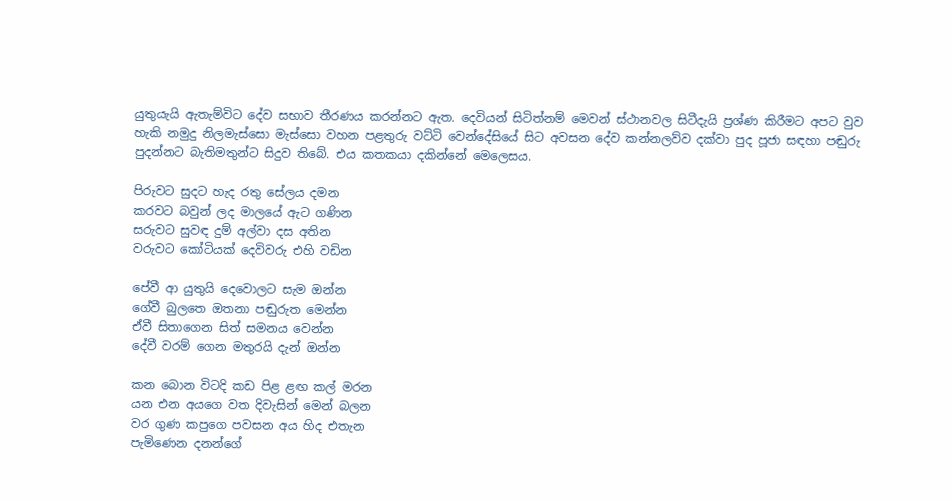යුතුයැයි ඇතැම්විට දේව සභාව තීරණය කරන්නට ඇත. දෙවියන් සිටිත්නම් මෙවන් ස්ථානවල සිටීදැයි ප්‍රශ්ණ කිරීමට අපට වුව හැකි නමුදු නිලමැස්සො මැස්සො වහන පළතුරු වට්ටි වෙන්දේසියේ සිට අවසන දේව කන්නලව්ව දක්වා පුද පූජා සඳහා පඬුරු පුදන්නට බැතිමතුන්ට සිදුව තිබේ. එය කතකයා දකින්නේ මෙලෙසය.

පිරුවට සුදට හැද රතු සේලය දමන
කරවට බවුන් ලද මාලයේ ඇට ගණින
සරුවට සුවඳ දුම් අල්වා දස අතින
වරුවට කෝටියක් දෙවිවරු එහි වඩින

පේවී ආ යුතුයි දෙවොලට සැම ඔන්න
ගේවී බුලතෙ ඔතනා පඬුරුත මෙන්න
ඒවී සිතාගෙන සිත් සමනය වෙන්න
දේවී වරම් ගෙන මතුරයි දැන් ඔන්න

කන බොන විටදි කඩ පිළ ළඟ කල් මරන
යන එන අයගෙ වත දිවැසින් මෙන් බලන
වර ගුණ කපුගෙ පවසන අය හිද එතැන
පැමිණෙන දනන්ගේ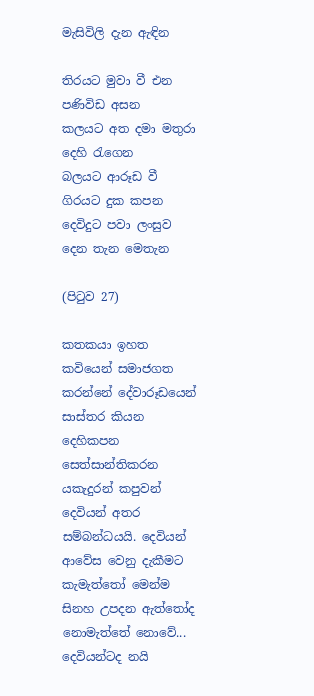මැසිවිලි දැන ඇඳින

තිරයට මුවා වී එන පණිවිඩ අසන
කලයට අත දමා මතුරා දෙහි රැගෙන
බලයට ආරූඩ වී ගිරයට දුක කපන
දෙවිදුට පවා ලංසුව දෙන තැන මෙතැන

(පිටුව 27)

කතකයා ඉහත කවියෙන් සමාජගත කරන්නේ දේවාරූඩයෙන් සාස්තර කියන දෙහිකපන සෙත්සාන්තිකරන යකැදුරන් කපුවන් දෙවියන් අතර සම්බන්ධයයි. දෙවියන් ආවේස වෙනු දැකීමට කැමැත්තෝ මෙන්ම සිනහ උපදන ඇත්තෝද නොමැත්තේ නොවේ... දෙවියන්ටද නයි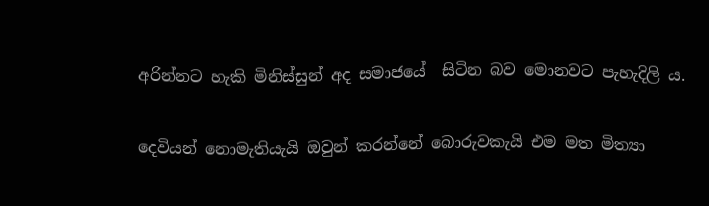අරින්නට හැකි මිනිස්සුන් අද සමාජයේ  සිටින බව මොනවට පැහැදිලි ය.

දෙවියන් නොමැතියැයි ඔවුන් කරන්නේ බොරුවකැයි එම මත මිත්‍යා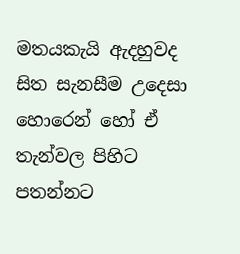මතයකැයි ඇදහුවද සිත සැනසීම උදෙසා හොරෙන් හෝ ඒ තැන්වල පිහිට පතන්නට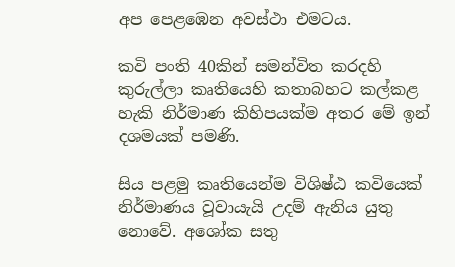අප පෙළඹෙන අවස්ථා එමටය.

කවි පංති 40කින් සමන්විත කරදහි කුරුල්ලා කෘතියෙහි කතාබහට කල්කළ හැකි නිර්මාණ කිහිපයක්ම අතර මේ ඉන් දශමයක් පමණි.

සිය පළමු කෘතියෙන්ම විශිෂ්ඨ කවියෙක් නිර්මාණය වූවායැයි උදම් ඇනිය යුතු නොවේ. අශෝක සතු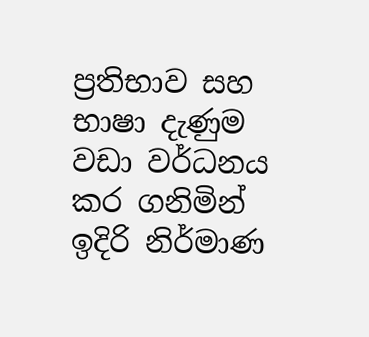ප්‍රතිභාව සහ භාෂා දැණුම වඩා වර්ධනය කර ගනිමින් ඉදිරි නිර්මාණ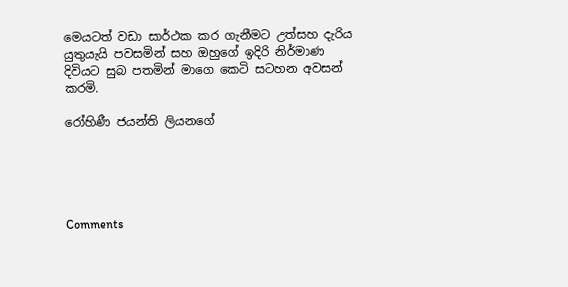මෙයටත් වඩා සාර්ථක කර ගැනීමට උත්සහ දැරිය යුතුයැයි පවසමින් සහ ඔහුගේ ඉදිරි නිර්මාණ දිවියට සුබ පතමින් මාගෙ කෙටි සටහන අවසන් කරමි.

රෝහිණී ජයන්ති ලියනගේ





Comments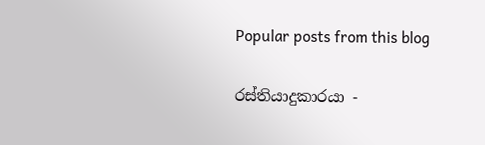Popular posts from this blog

රස්තියාදුකාරයා -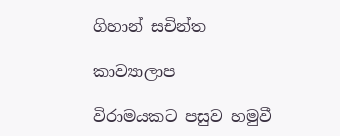ගිහාන් සචින්ත

කාව්‍යාලාප

විරාමයකට පසුව හමුවී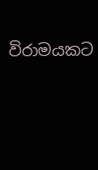විරාමයකට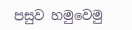පසුව හමුවෙමු